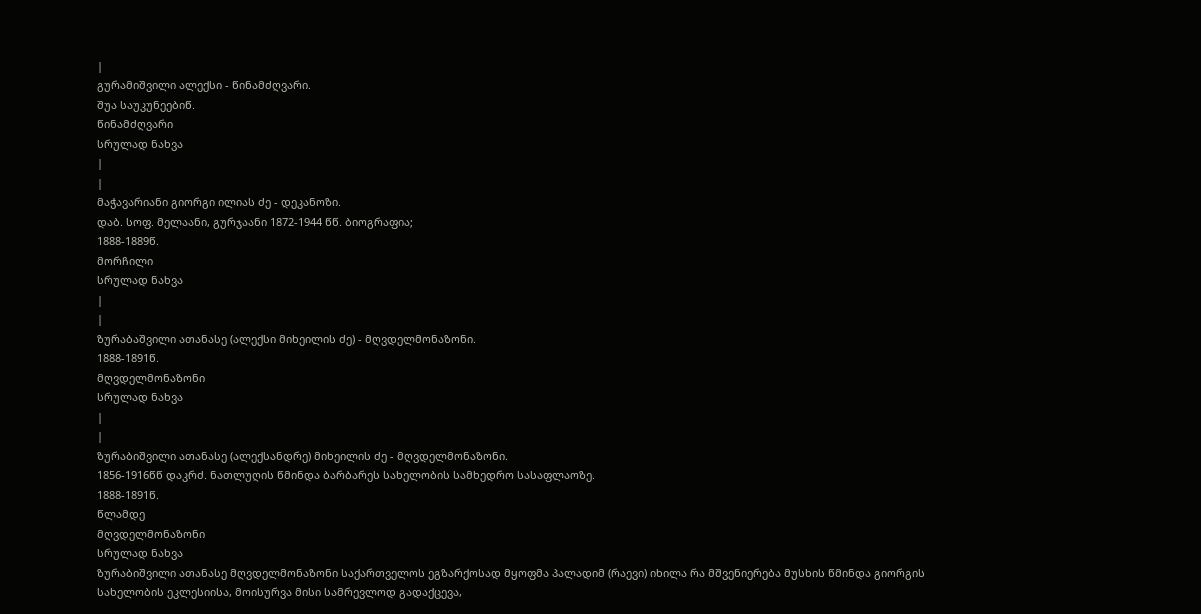|
გურამიშვილი ალექსი - წინამძღვარი.
შუა საუკუნეებიწ.
წინამძღვარი
სრულად ნახვა
|
|
მაჭავარიანი გიორგი ილიას ძე - დეკანოზი.
დაბ. სოფ. მელაანი, გურჯაანი 1872-1944 წწ. ბიოგრაფია;
1888-1889წ.
მორჩილი
სრულად ნახვა
|
|
ზურაბაშვილი ათანასე (ალექსი მიხეილის ძე) - მღვდელმონაზონი.
1888-1891წ.
მღვდელმონაზონი
სრულად ნახვა
|
|
ზურაბიშვილი ათანასე (ალექსანდრე) მიხეილის ძე - მღვდელმონაზონი.
1856-1916წწ დაკრძ. ნათლუღის წმინდა ბარბარეს სახელობის სამხედრო სასაფლაოზე.
1888-1891წ.
წლამდე
მღვდელმონაზონი
სრულად ნახვა
ზურაბიშვილი ათანასე მღვდელმონაზონი საქართველოს ეგზარქოსად მყოფმა პალადიმ (რაევი) იხილა რა მშვენიერება მუსხის წმინდა გიორგის სახელობის ეკლესიისა, მოისურვა მისი სამრევლოდ გადაქცევა,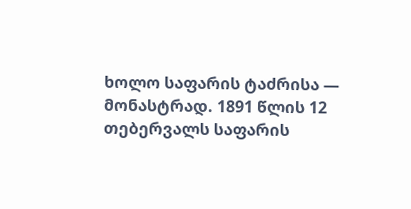ხოლო საფარის ტაძრისა — მონასტრად. 1891 წლის 12 თებერვალს საფარის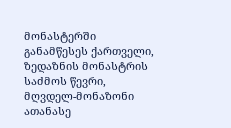მონასტერში განამწესეს ქართველი, ზედაზნის მონასტრის საძმოს წევრი, მღვდელ-მონაზონი ათანასე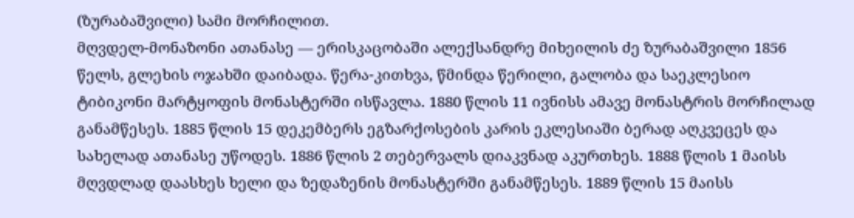(ზურაბაშვილი) სამი მორჩილით.
მღვდელ-მონაზონი ათანასე — ერისკაცობაში ალექსანდრე მიხეილის ძე ზურაბაშვილი 1856 წელს, გლეხის ოჯახში დაიბადა. წერა-კითხვა, წმინდა წერილი, გალობა და საეკლესიო ტიბიკონი მარტყოფის მონასტერში ისწავლა. 1880 წლის 11 ივნისს ამავე მონასტრის მორჩილად განამწესეს. 1885 წლის 15 დეკემბერს ეგზარქოსების კარის ეკლესიაში ბერად აღკვეცეს და სახელად ათანასე უწოდეს. 1886 წლის 2 თებერვალს დიაკვნად აკურთხეს. 1888 წლის 1 მაისს მღვდლად დაასხეს ხელი და ზედაზენის მონასტერში განამწესეს. 1889 წლის 15 მაისს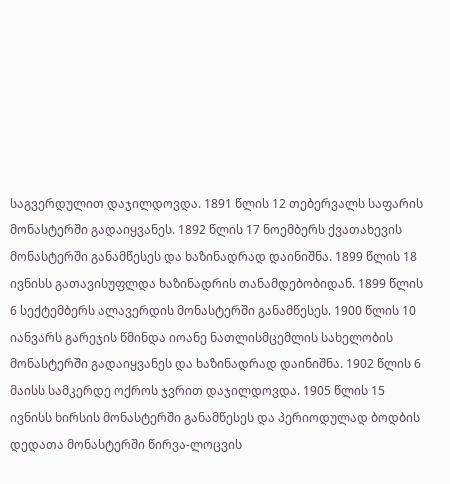საგვერდულით დაჯილდოვდა. 1891 წლის 12 თებერვალს საფარის მონასტერში გადაიყვანეს. 1892 წლის 17 ნოემბერს ქვათახევის მონასტერში განამწესეს და ხაზინადრად დაინიშნა. 1899 წლის 18 ივნისს გათავისუფლდა ხაზინადრის თანამდებობიდან. 1899 წლის 6 სექტემბერს ალავერდის მონასტერში განამწესეს. 1900 წლის 10 იანვარს გარეჯის წმინდა იოანე ნათლისმცემლის სახელობის მონასტერში გადაიყვანეს და ხაზინადრად დაინიშნა. 1902 წლის 6 მაისს სამკერდე ოქროს ჯვრით დაჯილდოვდა. 1905 წლის 15 ივნისს ხირსის მონასტერში განამწესეს და პერიოდულად ბოდბის დედათა მონასტერში წირვა-ლოცვის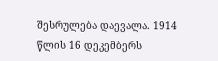შესრულება დაევალა. 1914 წლის 16 დეკემბერს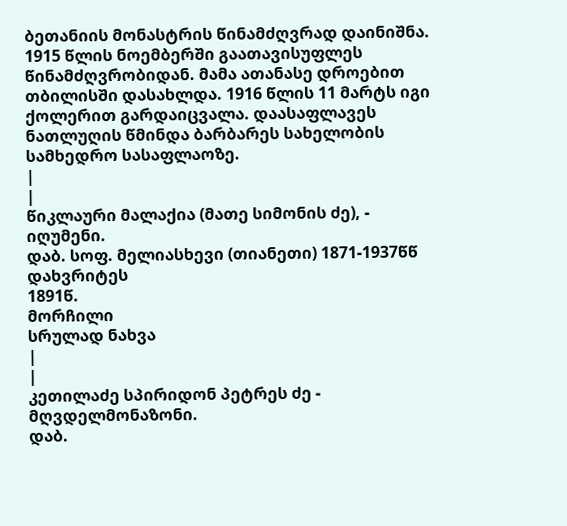ბეთანიის მონასტრის წინამძღვრად დაინიშნა. 1915 წლის ნოემბერში გაათავისუფლეს წინამძღვრობიდან. მამა ათანასე დროებით თბილისში დასახლდა. 1916 წლის 11 მარტს იგი ქოლერით გარდაიცვალა. დაასაფლავეს ნათლუღის წმინდა ბარბარეს სახელობის სამხედრო სასაფლაოზე.
|
|
წიკლაური მალაქია (მათე სიმონის ძე), - იღუმენი.
დაბ. სოფ. მელიასხევი (თიანეთი) 1871-1937წწ დახვრიტეს
1891წ.
მორჩილი
სრულად ნახვა
|
|
კეთილაძე სპირიდონ პეტრეს ძე - მღვდელმონაზონი.
დაბ.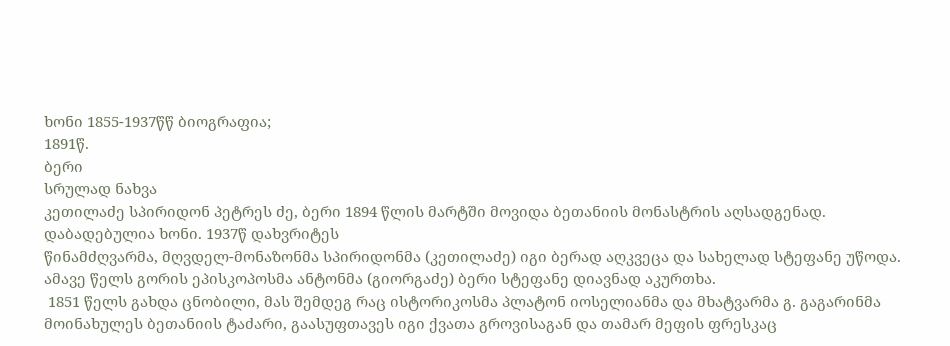ხონი 1855-1937წწ ბიოგრაფია;
1891წ.
ბერი
სრულად ნახვა
კეთილაძე სპირიდონ პეტრეს ძე, ბერი 1894 წლის მარტში მოვიდა ბეთანიის მონასტრის აღსადგენად. დაბადებულია ხონი. 1937წ დახვრიტეს
წინამძღვარმა, მღვდელ-მონაზონმა სპირიდონმა (კეთილაძე) იგი ბერად აღკვეცა და სახელად სტეფანე უწოდა. ამავე წელს გორის ეპისკოპოსმა ანტონმა (გიორგაძე) ბერი სტეფანე დიავნად აკურთხა.
 1851 წელს გახდა ცნობილი, მას შემდეგ რაც ისტორიკოსმა პლატონ იოსელიანმა და მხატვარმა გ. გაგარინმა მოინახულეს ბეთანიის ტაძარი, გაასუფთავეს იგი ქვათა გროვისაგან და თამარ მეფის ფრესკაც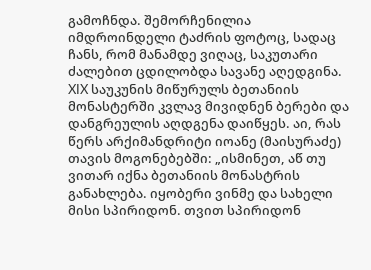გამოჩნდა. შემორჩენილია იმდროინდელი ტაძრის ფოტოც, სადაც ჩანს, რომ მანამდე ვიღაც, საკუთარი ძალებით ცდილობდა სავანე აღედგინა. XIX საუკუნის მიწურულს ბეთანიის მონასტერში კვლავ მივიდნენ ბერები და დანგრეულის აღდგენა დაიწყეს. აი, რას წერს არქიმანდრიტი იოანე (მაისურაძე) თავის მოგონებებში: „ისმინეთ, აწ თუ ვითარ იქნა ბეთანიის მონასტრის განახლება. იყობერი ვინმე და სახელი მისი სპირიდონ. თვით სპირიდონ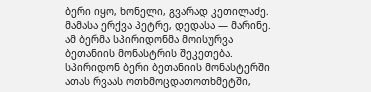ბერი იყო, ხონელი, გვარად კეთილაძე. მამასა ერქვა პეტრე, დედასა — მარინე. ამ ბერმა სპირიდონმა მოისურვა ბეთანიის მონასტრის შეკეთება. სპირიდონ ბერი ბეთანიის მონასტერში ათას რვაას ოთხმოცდათოთხმეტში,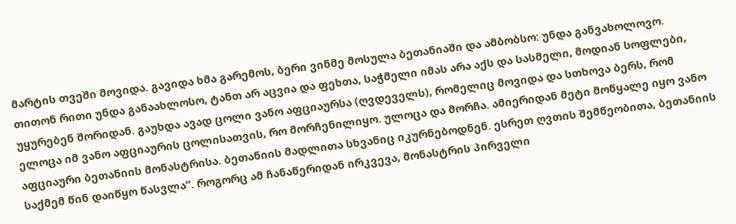მარტის თვეში მოვიდა. გავიდა ხმა გარემოს, ბერი ვინმე მოსულა ბეთანიაში და ამბობსო: უნდა განვახოლოვო. თითონ რითი უნდა განაახლოსო, ტანთ არ აცვია და ფეხთა, საჭმელი იმას არა აქს და სასმელი, მოდიან სოფლები, უყურებენ შორიდან. გაუხდა ავად ცოლი ვანო აფციაურსა (ღვდეველს), რომელიც მოვიდა და სთხოვა ბერს, რომ ელოცა იმ ვანო აფციაურის ცოლისათვის, რო მორჩენილიყო. ულოცა და მორჩა. ამიერიდან მეტი მოწყალე იყო ვანო აფციაური ბეთანიის მონასტრისა. ბეთანიის მადლითა სხვანიც იკურნებოდნენ. ესრეთ ღვთის შემწეობითა, ბეთანიის საქმემ წინ დაიწყო წასვლა“. როგორც ამ ჩანაწერიდან ირკვევა, მონასტრის პირველი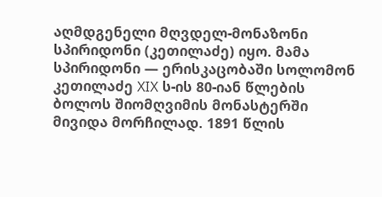აღმდგენელი მღვდელ-მონაზონი სპირიდონი (კეთილაძე) იყო. მამა სპირიდონი — ერისკაცობაში სოლომონ კეთილაძე XIX ს-ის 80-იან წლების ბოლოს შიომღვიმის მონასტერში მივიდა მორჩილად. 1891 წლის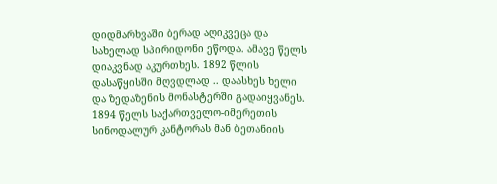დიდმარხვაში ბერად აღიკვეცა და სახელად სპირიდონი ეწოდა. ამავე წელს დიაკვნად აკურთხეს. 1892 წლის დასაწყისში მღვდლად .. დაასხეს ხელი და ზედაზენის მონასტერში გადაიყვანეს. 1894 წელს საქართველო-იმერეთის სინოდალურ კანტორას მან ბეთანიის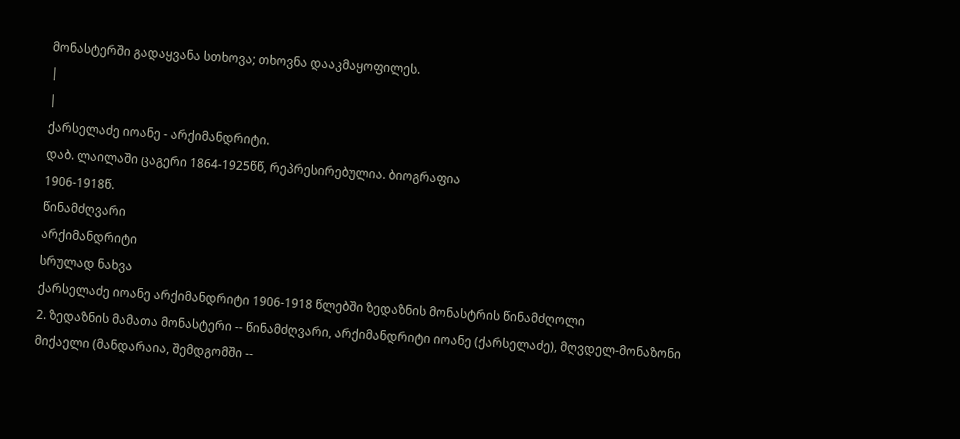მონასტერში გადაყვანა სთხოვა; თხოვნა დააკმაყოფილეს.
|
|
ქარსელაძე იოანე - არქიმანდრიტი.
დაბ. ლაილაში ცაგერი 1864-1925წწ, რეპრესირებულია. ბიოგრაფია
1906-1918წ.
წინამძღვარი
არქიმანდრიტი
სრულად ნახვა
ქარსელაძე იოანე არქიმანდრიტი 1906-1918 წლებში ზედაზნის მონასტრის წინამძღოლი
2. ზედაზნის მამათა მონასტერი -- წინამძღვარი, არქიმანდრიტი იოანე (ქარსელაძე), მღვდელ-მონაზონი მიქაელი (მანდარაია, შემდგომში --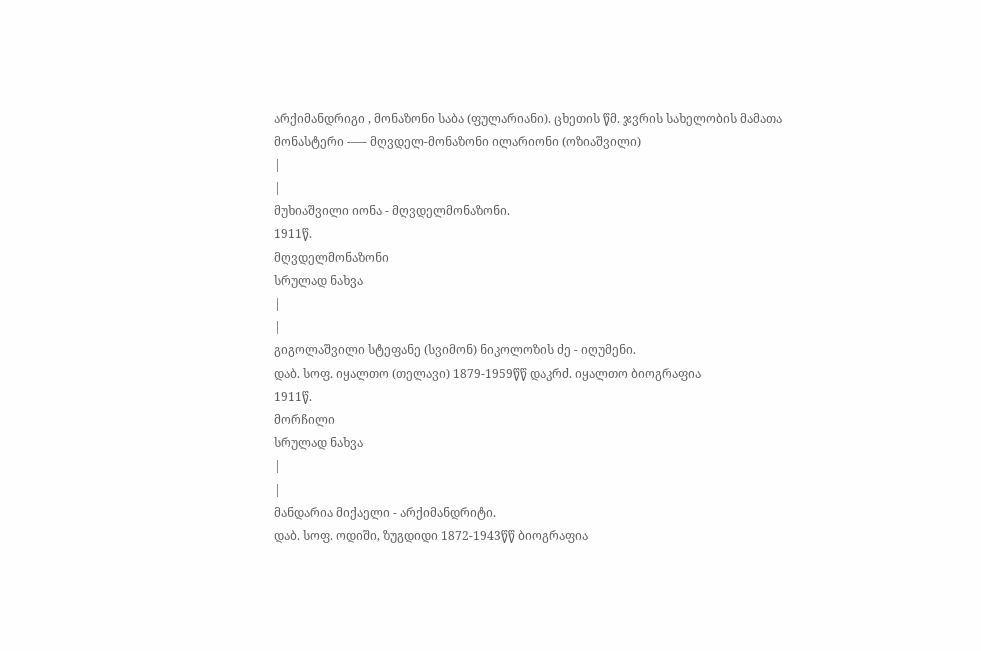არქიმანდრიგი , მონაზონი საბა (ფულარიანი). ცხეთის წმ. ჯვრის სახელობის მამათა მონასტერი -––- მღვდელ-მონაზონი ილარიონი (ოზიაშვილი)
|
|
მუხიაშვილი იონა - მღვდელმონაზონი.
1911წ.
მღვდელმონაზონი
სრულად ნახვა
|
|
გიგოლაშვილი სტეფანე (სვიმონ) ნიკოლოზის ძე - იღუმენი.
დაბ. სოფ. იყალთო (თელავი) 1879-1959წწ დაკრძ. იყალთო ბიოგრაფია
1911წ.
მორჩილი
სრულად ნახვა
|
|
მანდარია მიქაელი - არქიმანდრიტი.
დაბ. სოფ. ოდიში, ზუგდიდი 1872-1943წწ ბიოგრაფია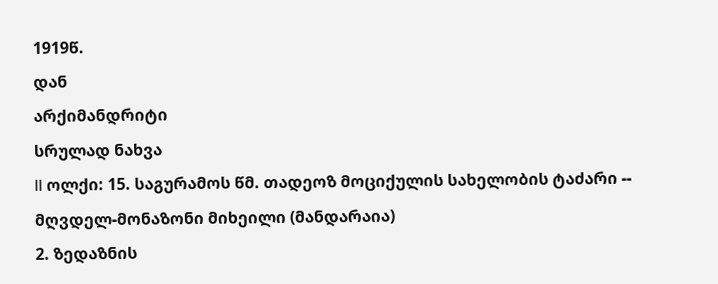1919წ.
დან
არქიმანდრიტი
სრულად ნახვა
II ოლქი: 15. საგურამოს წმ. თადეოზ მოციქულის სახელობის ტაძარი -- მღვდელ-მონაზონი მიხეილი (მანდარაია)
2. ზედაზნის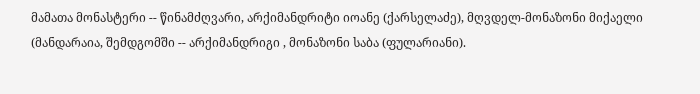მამათა მონასტერი -- წინამძღვარი, არქიმანდრიტი იოანე (ქარსელაძე), მღვდელ-მონაზონი მიქაელი (მანდარაია, შემდგომში -- არქიმანდრიგი , მონაზონი საბა (ფულარიანი).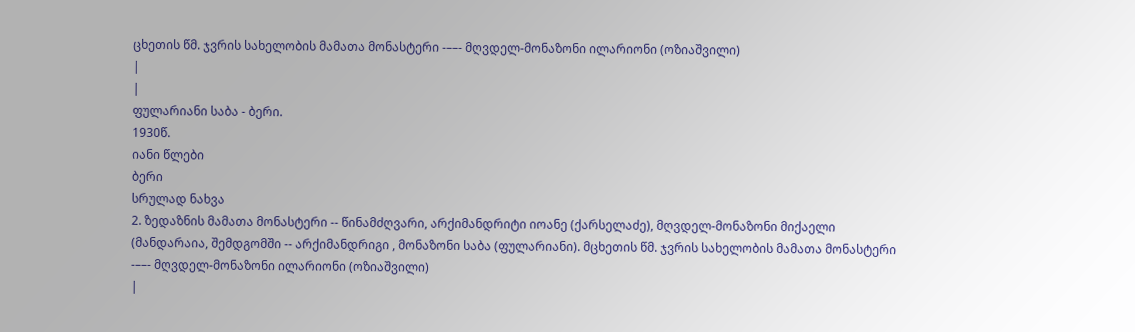ცხეთის წმ. ჯვრის სახელობის მამათა მონასტერი -––- მღვდელ-მონაზონი ილარიონი (ოზიაშვილი)
|
|
ფულარიანი საბა - ბერი.
1930წ.
იანი წლები
ბერი
სრულად ნახვა
2. ზედაზნის მამათა მონასტერი -- წინამძღვარი, არქიმანდრიტი იოანე (ქარსელაძე), მღვდელ-მონაზონი მიქაელი (მანდარაია, შემდგომში -- არქიმანდრიგი , მონაზონი საბა (ფულარიანი). მცხეთის წმ. ჯვრის სახელობის მამათა მონასტერი -––- მღვდელ-მონაზონი ილარიონი (ოზიაშვილი)
|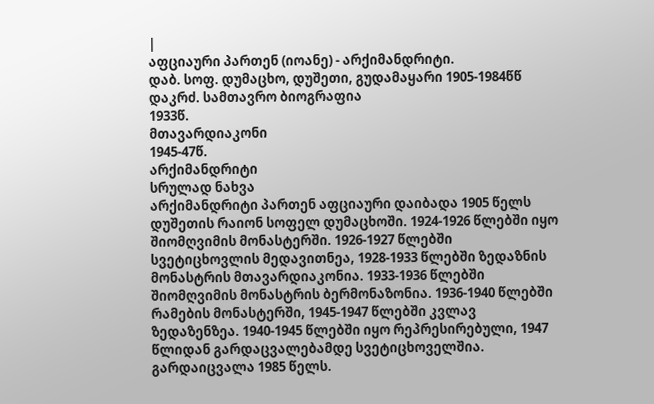|
აფციაური პართენ (იოანე) - არქიმანდრიტი.
დაბ. სოფ. დუმაცხო, დუშეთი, გუდამაყარი 1905-1984წწ დაკრძ. სამთავრო ბიოგრაფია
1933წ.
მთავარდიაკონი
1945-47წ.
არქიმანდრიტი
სრულად ნახვა
არქიმანდრიტი პართენ აფციაური დაიბადა 1905 წელს დუშეთის რაიონ სოფელ დუმაცხოში. 1924-1926 წლებში იყო შიომღვიმის მონასტერში. 1926-1927 წლებში სვეტიცხოვლის მედავითნეა, 1928-1933 წლებში ზედაზნის მონასტრის მთავარდიაკონია. 1933-1936 წლებში შიომღვიმის მონასტრის ბერმონაზონია. 1936-1940 წლებში რამების მონასტერში, 1945-1947 წლებში კვლავ ზედაზენზეა. 1940-1945 წლებში იყო რეპრესირებული, 1947 წლიდან გარდაცვალებამდე სვეტიცხოველშია. გარდაიცვალა 1985 წელს.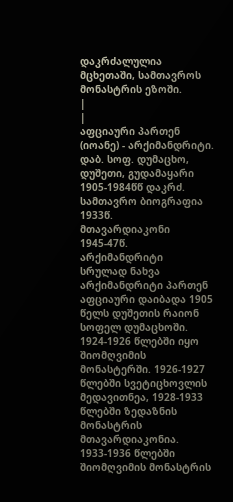დაკრძალულია მცხეთაში, სამთავროს მონასტრის ეზოში.
|
|
აფციაური პართენ (იოანე) - არქიმანდრიტი.
დაბ. სოფ. დუმაცხო, დუშეთი, გუდამაყარი 1905-1984წწ დაკრძ. სამთავრო ბიოგრაფია
1933წ.
მთავარდიაკონი
1945-47წ.
არქიმანდრიტი
სრულად ნახვა
არქიმანდრიტი პართენ აფციაური დაიბადა 1905 წელს დუშეთის რაიონ სოფელ დუმაცხოში. 1924-1926 წლებში იყო შიომღვიმის მონასტერში. 1926-1927 წლებში სვეტიცხოვლის მედავითნეა, 1928-1933 წლებში ზედაზნის მონასტრის მთავარდიაკონია. 1933-1936 წლებში შიომღვიმის მონასტრის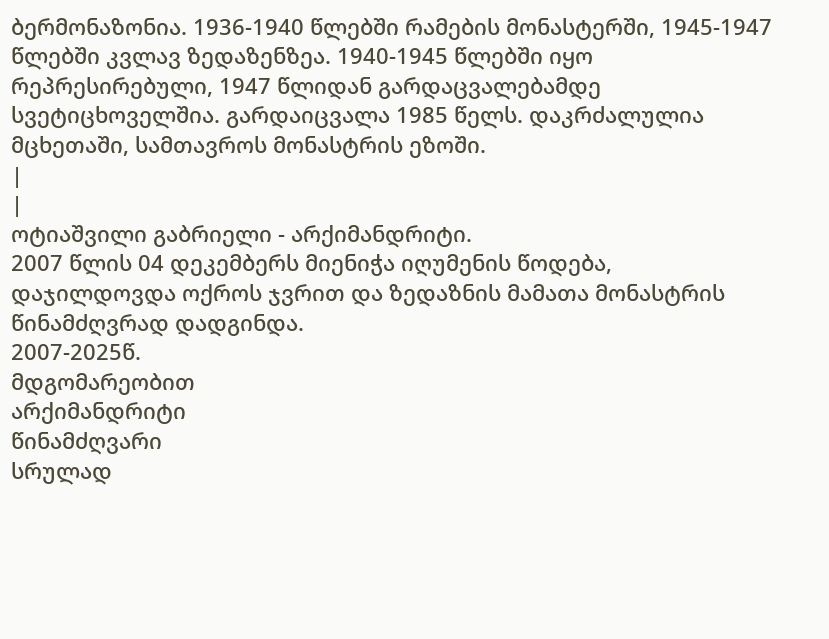ბერმონაზონია. 1936-1940 წლებში რამების მონასტერში, 1945-1947 წლებში კვლავ ზედაზენზეა. 1940-1945 წლებში იყო რეპრესირებული, 1947 წლიდან გარდაცვალებამდე სვეტიცხოველშია. გარდაიცვალა 1985 წელს. დაკრძალულია მცხეთაში, სამთავროს მონასტრის ეზოში.
|
|
ოტიაშვილი გაბრიელი - არქიმანდრიტი.
2007 წლის 04 დეკემბერს მიენიჭა იღუმენის წოდება, დაჯილდოვდა ოქროს ჯვრით და ზედაზნის მამათა მონასტრის წინამძღვრად დადგინდა.
2007-2025წ.
მდგომარეობით
არქიმანდრიტი
წინამძღვარი
სრულად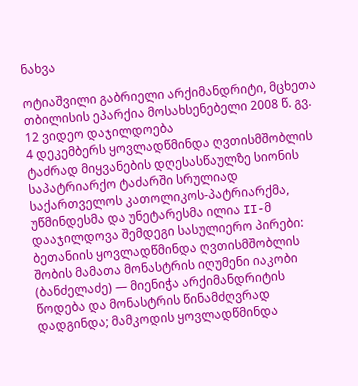ნახვა

ოტიაშვილი გაბრიელი არქიმანდრიტი, მცხეთა თბილისის ეპარქია მოსახსენებელი 2008 წ. გვ. 12 ვიდეო დაჯილდოება
4 დეკემბერს ყოვლადწმინდა ღვთისმშობლის ტაძრად მიყვანების დღესასწაულზე სიონის საპატრიარქო ტაძარში სრულიად საქართველოს კათოლიკოს-პატრიარქმა, უწმინდესმა და უნეტარესმა ილია II-მ დააჯილდოვა შემდეგი სასულიერო პირები: ბეთანიის ყოვლადწმინდა ღვთისმშობლის შობის მამათა მონასტრის იღუმენი იაკობი (ბანძელაძე) — მიენიჭა არქიმანდრიტის წოდება და მონასტრის წინამძღვრად დადგინდა; მამკოდის ყოვლადწმინდა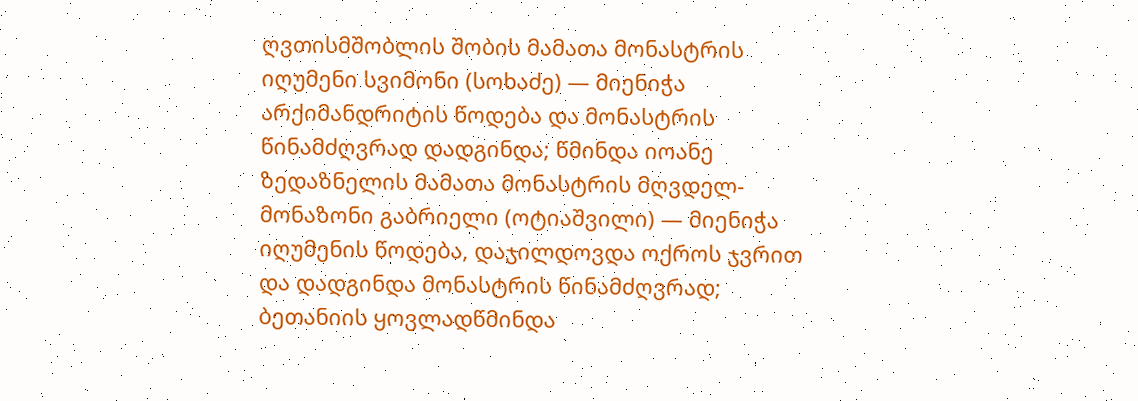ღვთისმშობლის შობის მამათა მონასტრის იღუმენი სვიმონი (სოხაძე) — მიენიჭა არქიმანდრიტის წოდება და მონასტრის წინამძღვრად დადგინდა; წმინდა იოანე ზედაზნელის მამათა მონასტრის მღვდელ-მონაზონი გაბრიელი (ოტიაშვილი) — მიენიჭა იღუმენის წოდება, დაჯილდოვდა ოქროს ჯვრით და დადგინდა მონასტრის წინამძღვრად; ბეთანიის ყოვლადწმინდა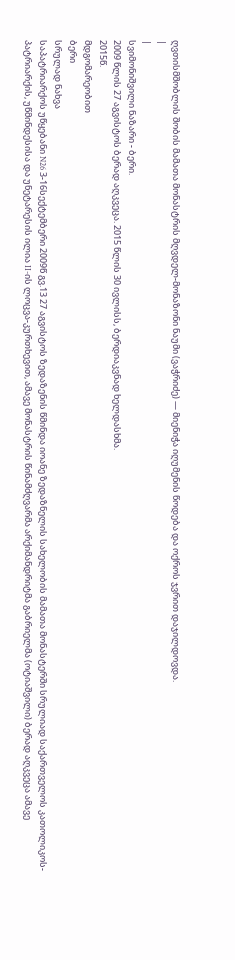ღვთისმშობლის შობის მამათა მონასტრის მღვდელ-მონაზონი ნაუმი (ვაჭრიძე) — მიენიჭა იღუმენის წოდება და ოქროს ჯვრით დაჯილდოვდა.
|
|
სვიმონიშვილი ნაზარი - ბერი.
2009 წლის 27 აგვისტოს ბერად აღკვეცა. 2015 წლის 30 ივლისს, ბერდიაკვნად ხელდასხმა.
2015წ.
მდგომარეობით
ბერი
სრულად ნახვა
საპატრიარქოს უწყებანი N26 3-16სექტემბერი 2009წ გვ.13 27 აგვისტოს ზედაზენის წმინდა იოანე ზედაზნელის სახელობის მამათა მონასტერში სრულიად საქართველოს კათოლიკოს-პატრიარქის, უწმინდესისა და უნეტარესის ილია II-ის ლოცვა-კურთხევით, ამავე მონასტრის წინამძღვარმა არქიმანდრიტმა გაბრიელმა (ოტიაშვილი) ბერად აღკვეცა ამავე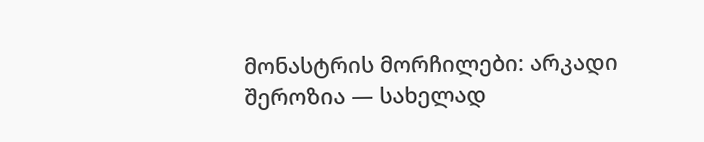მონასტრის მორჩილები: არკადი შეროზია — სახელად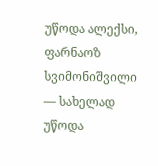უწოდა ალექსი, ფარნაოზ სვიმონიშვილი ― სახელად უწოდა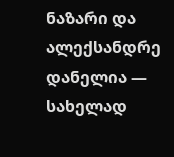ნაზარი და ალექსანდრე დანელია — სახელად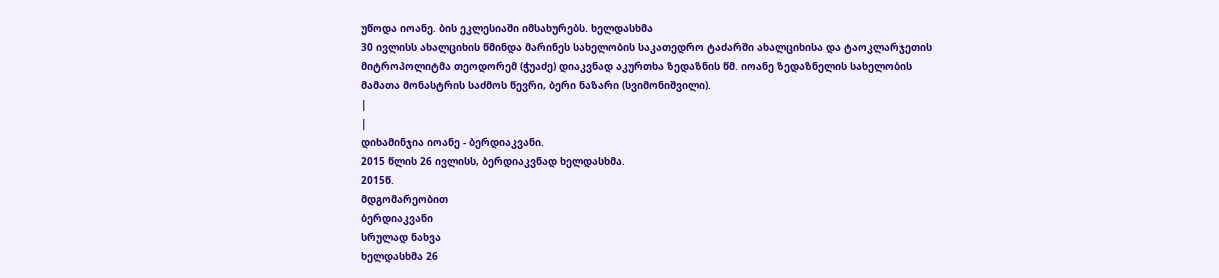უწოდა იოანე. ბის ეკლესიაში იმსახურებს. ხელდასხმა
30 ივლისს ახალციხის წმინდა მარინეს სახელობის საკათედრო ტაძარში ახალციხისა და ტაოკლარჯეთის მიტროპოლიტმა თეოდორემ (ჭუაძე) დიაკვნად აკურთხა ზედაზნის წმ. იოანე ზედაზნელის სახელობის მამათა მონასტრის საძმოს წევრი, ბერი ნაზარი (სვიმონიშვილი).
|
|
დიხამინჯია იოანე - ბერდიაკვანი.
2015 წლის 26 ივლისს, ბერდიაკვნად ხელდასხმა.
2015წ.
მდგომარეობით
ბერდიაკვანი
სრულად ნახვა
ხელდასხმა 26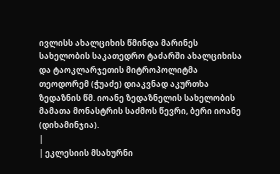ივლისს ახალციხის წმინდა მარინეს სახელობის საკათედრო ტაძარში ახალციხისა და ტაოკლარჯეთის მიტროპოლიტმა თეოდორემ (ჭუაძე) დიაკვნად აკურთხა ზედაზნის წმ. იოანე ზედაზნელის სახელობის მამათა მონასტრის საძმოს წევრი, ბერი იოანე (დიხამინჯია).
|
| ეკლესიის მსახურნი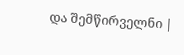და შემწირველნი |